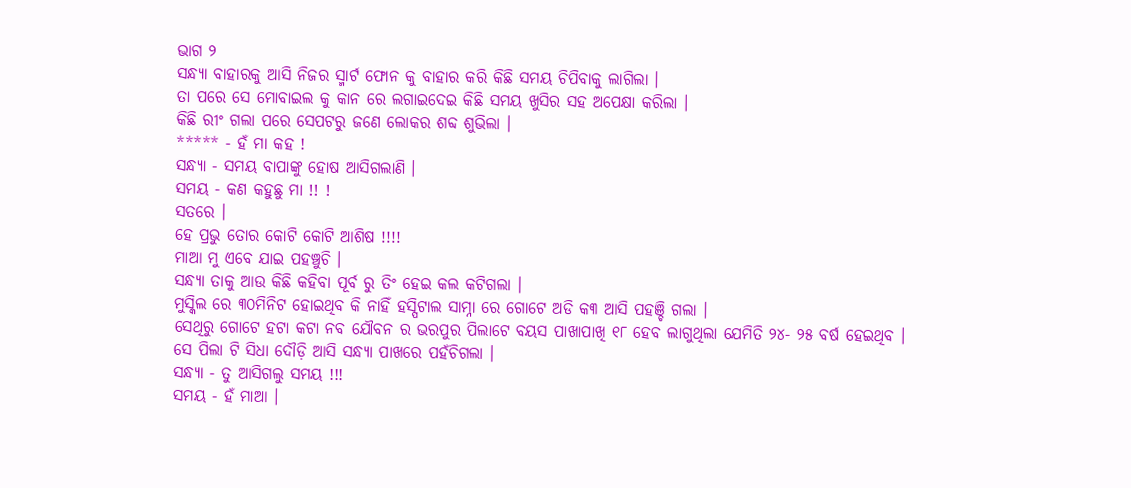ଭାଗ ୨
ସନ୍ଧ୍ୟା ବାହାରକୁ ଆସି ନିଜର ସ୍ମାର୍ଟ ଫୋନ କୁ ବାହାର କରି କିଛି ସମୟ ଚିପିବାକୁ ଲାଗିଲା ।
ତା ପରେ ସେ ମୋବାଇଲ କୁ କାନ ରେ ଲଗାଇଦେଇ କିଛି ସମୟ ଖୁସିର ସହ ଅପେକ୍ଷା କରିଲା ।
କିଛି ରୀଂ ଗଲା ପରେ ସେପଟରୁ ଜଣେ ଲୋକର ଶବ୍ଦ ଶୁଭିଲା ।
***** - ହଁ ମା କହ !
ସନ୍ଧ୍ୟା - ସମୟ ବାପାଙ୍କୁ ହୋଷ ଆସିଗଲାଣି ।
ସମୟ - କଣ କହୁଛୁ ମା !! !
ସତରେ ।
ହେ ପ୍ରଭୁ ତୋର କୋଟି କୋଟି ଆଶିଷ !!!!
ମାଆ ମୁ ଏବେ ଯାଇ ପହଞ୍ଚୁଚି ।
ସନ୍ଧ୍ୟା ତାକୁ ଆଉ କିଛି କହିବା ପୂର୍ବ ରୁ ତିଂ ହେଇ କଲ କଟିଗଲା ।
ମୁସ୍କିଲ ରେ ୩୦ମିନିଟ ହୋଇଥିବ କି ନାହିଁ ହସ୍ପିଟାଲ ସାମ୍ନା ରେ ଗୋଟେ ଅଡି କ୩ ଆସି ପହଞ୍ଚି ଗଲା ।
ସେଥିରୁ ଗୋଟେ ହଟା କଟା ନବ ଯୌବନ ର ଭରପୁର ପିଲାଟେ ବୟସ ପାଖାପାଖି ୧୮ ହେବ ଲାଗୁଥିଲା ଯେମିତି ୨୪- ୨୫ ବର୍ଷ ହେଇଥିବ ।
ସେ ପିଲା ଟି ସିଧା ଦୌଡ଼ି ଆସି ସନ୍ଧ୍ୟା ପାଖରେ ପହଁଚିଗଲା ।
ସନ୍ଧ୍ୟା - ତୁ ଆସିଗଲୁ ସମୟ !!!
ସମୟ - ହଁ ମାଆ ।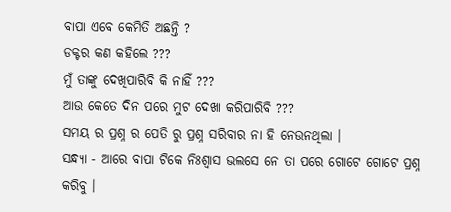ବାପା ଏବେ କେମିତି ଅଛନ୍ତି ?
ଡକ୍ଟର କଣ କହିଲେ ???
ମୁଁ ତାଙ୍କୁ ଦେଖିପାରିବି କି ନାହିଁ ???
ଆଉ କେତେ ଦିନ ପରେ ମୁଟ ଦେଖା କରିପାରିବି ???
ସମୟ ର ପ୍ରଶ୍ନ ର ପେତି ରୁ ପ୍ରଶ୍ନ ସରିବାର ନା ହି ନେଉନଥିଲା ।
ସନ୍ଧ୍ୟା - ଆରେ ବାପା ଟିକେ ନିଃଶ୍ୱାସ ଭଲସେ ନେ ତା ପରେ ଗୋଟେ ଗୋଟେ ପ୍ରଶ୍ନ କରିବୁ ।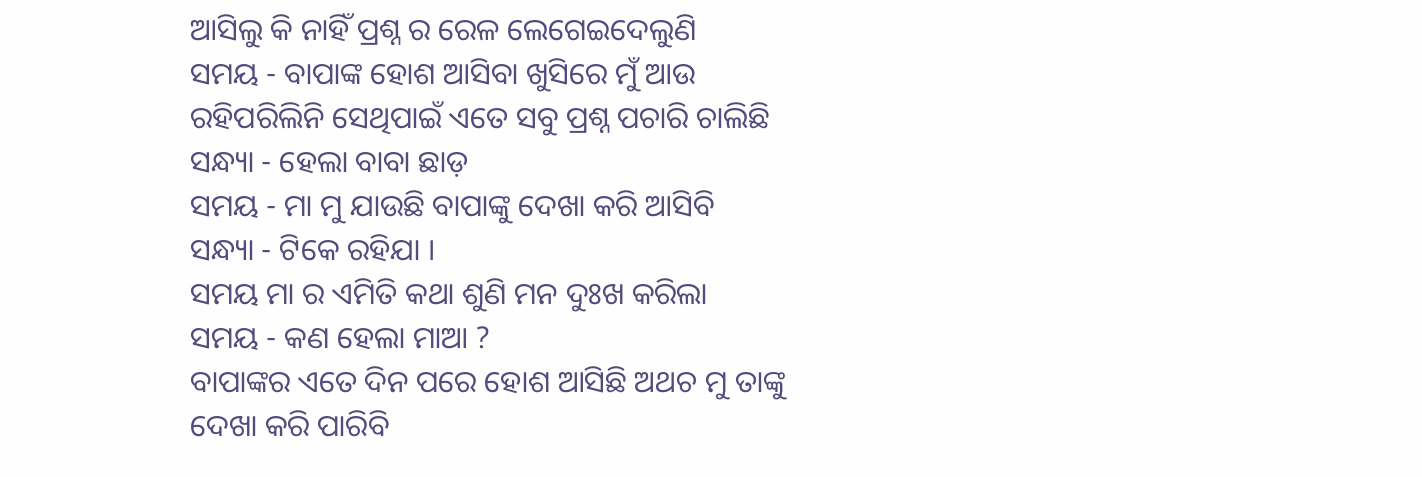ଆସିଲୁ କି ନାହିଁ ପ୍ରଶ୍ନ ର ରେଳ ଲେଗେଇଦେଲୁଣି
ସମୟ - ବାପାଙ୍କ ହୋଶ ଆସିବା ଖୁସିରେ ମୁଁ ଆଉ ରହିପରିଲିନି ସେଥିପାଇଁ ଏତେ ସବୁ ପ୍ରଶ୍ନ ପଚାରି ଚାଲିଛି
ସନ୍ଧ୍ୟା - ହେଲା ବାବା ଛାଡ଼
ସମୟ - ମା ମୁ ଯାଉଛି ବାପାଙ୍କୁ ଦେଖା କରି ଆସିବି
ସନ୍ଧ୍ୟା - ଟିକେ ରହିଯା ।
ସମୟ ମା ର ଏମିତି କଥା ଶୁଣି ମନ ଦୁଃଖ କରିଲା
ସମୟ - କଣ ହେଲା ମାଆ ?
ବାପାଙ୍କର ଏତେ ଦିନ ପରେ ହୋଶ ଆସିଛି ଅଥଚ ମୁ ତାଙ୍କୁ ଦେଖା କରି ପାରିବି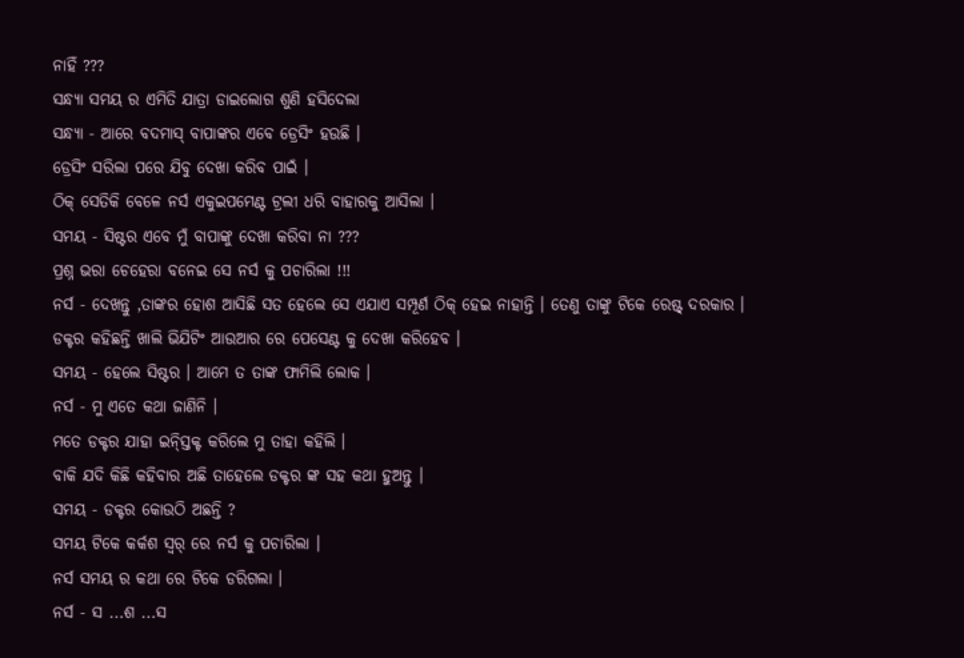ନାହିଁ ???
ସନ୍ଧ୍ୟା ସମୟ ର ଏମିତି ଯାତ୍ରା ଡାଇଲୋଗ ଶୁଣି ହସିଦେଲା
ସନ୍ଧ୍ୟା - ଆରେ ବଦମାସ୍ ବାପାଙ୍କର ଏବେ ଡ୍ରେସିଂ ହଉଛି ।
ଡ୍ରେସିଂ ସରିଲା ପରେ ଯିବୁ ଦେଖା କରିବ ପାଇଁ ।
ଠିକ୍ ସେତିକି ବେଳେ ନର୍ସ ଏକୁଇପମେଣ୍ଟ ଟ୍ରଲୀ ଧରି ବାହାରକୁ ଆସିଲା ।
ସମୟ - ସିଷ୍ଟର ଏବେ ମୁଁ ବାପାଙ୍କୁ ଦେଖା କରିବା ନା ???
ପ୍ରଶ୍ନ ଭରା ଚେହେରା ବନେଇ ସେ ନର୍ସ କୁ ପଚାରିଲା !!!
ନର୍ସ - ଦେଖନ୍ତୁ ,ତାଙ୍କର ହୋଶ ଆସିଛି ସତ ହେଲେ ସେ ଏଯାଏ ସମ୍ପୂର୍ଣ ଠିକ୍ ହେଇ ନାହାନ୍ତି । ତେଣୁ ତାଙ୍କୁ ଟିକେ ରେଷ୍ଟ୍ ଦରକାର ।
ଡକ୍ଟର କହିଛନ୍ତି ଖାଲି ଭିଯିଟିଂ ଆଉଆର ରେ ପେସେଣ୍ଟ କୁ ଦେଖା କରିହେବ ।
ସମୟ - ହେଲେ ସିଷ୍ଟର । ଆମେ ତ ତାଙ୍କ ଫାମିଲି ଲୋକ ।
ନର୍ସ - ମୁ ଏତେ କଥା ଜାଣିନି ।
ମତେ ଡକ୍ଟର ଯାହା ଇନ୍ସ୍ତିକ୍ଟ କରିଲେ ମୁ ତାହା କହିଲି ।
ବାକି ଯଦି କିଛି କହିବାର ଅଛି ତାହେଲେ ଡକ୍ଟର ଙ୍କ ସହ କଥା ହୁଅନ୍ତୁ ।
ସମୟ - ଡକ୍ଟର କୋଉଠି ଅଛନ୍ତି ?
ସମୟ ଟିକେ କର୍କଶ ସ୍ୱର୍ ରେ ନର୍ସ କୁ ପଚାରିଲା ।
ନର୍ସ ସମୟ ର କଥା ରେ ଟିକେ ଡରିଗଲା ।
ନର୍ସ - ସ ...ଶ ...ସ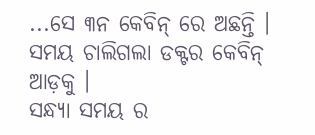...ସେ ୩ନ କେବିନ୍ ରେ ଅଛନ୍ତି ।
ସମୟ ଚାଲିଗଲା ଡକ୍ଟର କେବିନ୍ ଆଡ଼କୁ ।
ସନ୍ଧ୍ୟା ସମୟ ର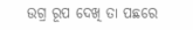ଉଗ୍ର ରୂପ ଦେଖି ତା ପଛରେ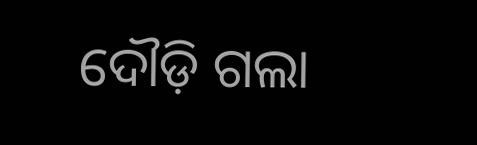ଦୌଡ଼ି ଗଲା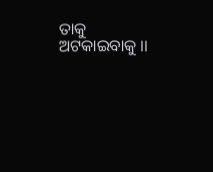ତାକୁ ଅଟକାଇବାକୁ ।।